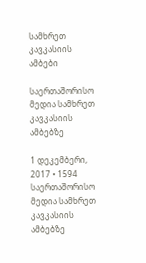სამხრეთ კავკასიის ამბები

საერთაშორისო მედია სამხრეთ კავკასიის ამბებზე

1 დეკემბერი, 2017 • 1594
საერთაშორისო მედია სამხრეთ კავკასიის ამბებზე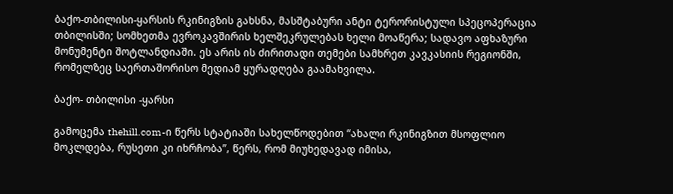ბაქო-თბილისი-ყარსის რკინიგზის გახსნა, მასშტაბური ანტი ტერორისტული სპეცოპერაცია თბილისში; სომხეთმა ევროკავშირის ხელშეკრულებას ხელი მოაწერა; სადავო აფხაზური მონუმენტი შოტლანდიაში. ეს არის ის ძირითადი თემები სამხრეთ კავკასიის რეგიონში, რომელზეც საერთაშორისო მედიამ ყურადღება გაამახვილა.

ბაქო- თბილისი -ყარსი

გამოცემა thehill.com-ი წერს სტატიაში სახელწოდებით “ახალი რკინიგზით მსოფლიო მოკლდება, რუსეთი კი იხრჩობა”, წერს, რომ მიუხედავად იმისა,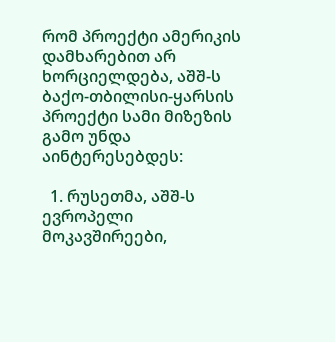რომ პროექტი ამერიკის დამხარებით არ ხორციელდება, აშშ-ს ბაქო-თბილისი-ყარსის პროექტი სამი მიზეზის გამო უნდა აინტერესებდეს:

  1. რუსეთმა, აშშ-ს ევროპელი მოკავშირეები,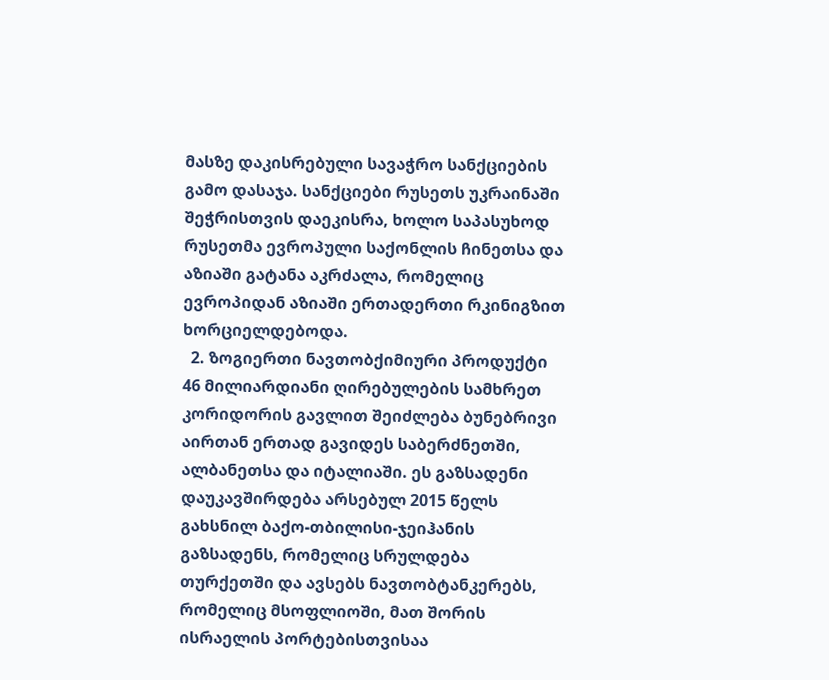მასზე დაკისრებული სავაჭრო სანქციების გამო დასაჯა. სანქციები რუსეთს უკრაინაში შეჭრისთვის დაეკისრა, ხოლო საპასუხოდ რუსეთმა ევროპული საქონლის ჩინეთსა და აზიაში გატანა აკრძალა, რომელიც ევროპიდან აზიაში ერთადერთი რკინიგზით ხორციელდებოდა.
  2. ზოგიერთი ნავთობქიმიური პროდუქტი 46 მილიარდიანი ღირებულების სამხრეთ კორიდორის გავლით შეიძლება ბუნებრივი აირთან ერთად გავიდეს საბერძნეთში, ალბანეთსა და იტალიაში. ეს გაზსადენი დაუკავშირდება არსებულ 2015 წელს გახსნილ ბაქო-თბილისი-ჯეიჰანის გაზსადენს, რომელიც სრულდება თურქეთში და ავსებს ნავთობტანკერებს, რომელიც მსოფლიოში, მათ შორის ისრაელის პორტებისთვისაა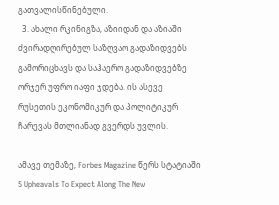გათვალისწინებული.
  3. ახალი რკინიგზა, აზიიდან და აზიაში ძვირადღირებულ საზღვაო გადაზიდვებს გამორიცხავს და საჰაერო გადაზიდვებზე ორჯერ უფრო იაფი ჯდება. ის ასევე რუსეთის ეკონომიკურ და პოლიტიკურ ჩარევას მთლიანად გვერდს უვლის.

ამავე თემაზე, Forbes Magazine წერს სტატიაში 5 Upheavals To Expect Along The New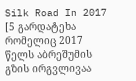Silk Road In 2017 [5 გარდატეხა რომელიც 2017 წელს აბრეშუმის გზის ირგვლივაა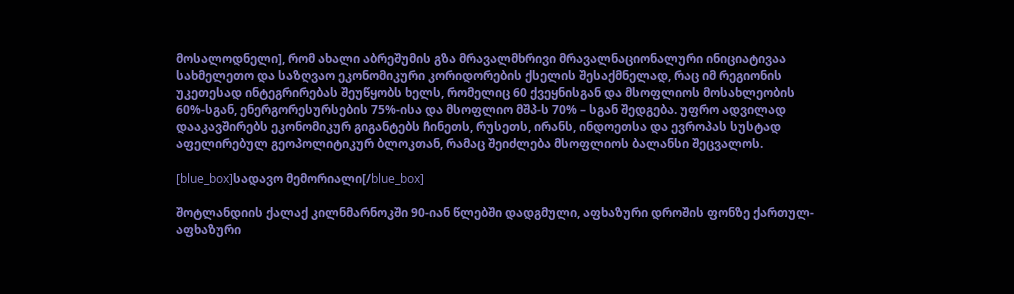მოსალოდნელი], რომ ახალი აბრეშუმის გზა მრავალმხრივი მრავალნაციონალური ინიციატივაა სახმელეთო და საზღვაო ეკონომიკური კორიდორების ქსელის შესაქმნელად, რაც იმ რეგიონის უკეთესად ინტეგრირებას შეუწყობს ხელს, რომელიც 60 ქვეყნისგან და მსოფლიოს მოსახლეობის 60%-სგან, ენერგორესურსების 75%-ისა და მსოფლიო მშპ-ს 70% – სგან შედგება. უფრო ადვილად დააკავშირებს ეკონომიკურ გიგანტებს ჩინეთს, რუსეთს, ირანს, ინდოეთსა და ევროპას სუსტად აფელირებულ გეოპოლიტიკურ ბლოკთან, რამაც შეიძლება მსოფლიოს ბალანსი შეცვალოს.

[blue_box]სადავო მემორიალი[/blue_box]

შოტლანდიის ქალაქ კილნმარნოკში 90-იან წლებში დადგმული, აფხაზური დროშის ფონზე ქართულ-აფხაზური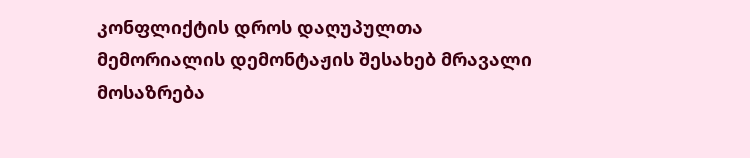კონფლიქტის დროს დაღუპულთა მემორიალის დემონტაჟის შესახებ მრავალი მოსაზრება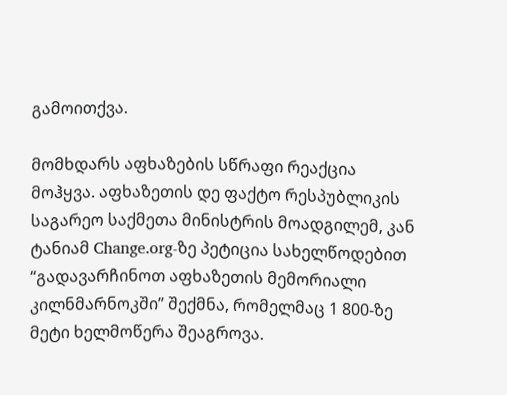გამოითქვა.

მომხდარს აფხაზების სწრაფი რეაქცია მოჰყვა. აფხაზეთის დე ფაქტო რესპუბლიკის საგარეო საქმეთა მინისტრის მოადგილემ, კან ტანიამ Change.org-ზე პეტიცია სახელწოდებით “გადავარჩინოთ აფხაზეთის მემორიალი კილნმარნოკში” შექმნა, რომელმაც 1 800-ზე მეტი ხელმოწერა შეაგროვა.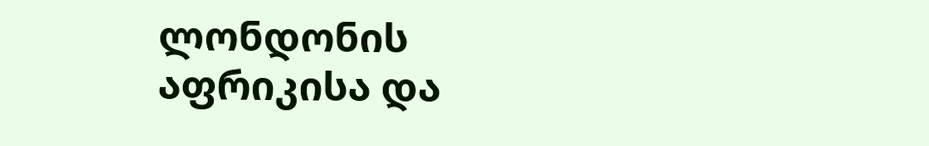ლონდონის აფრიკისა და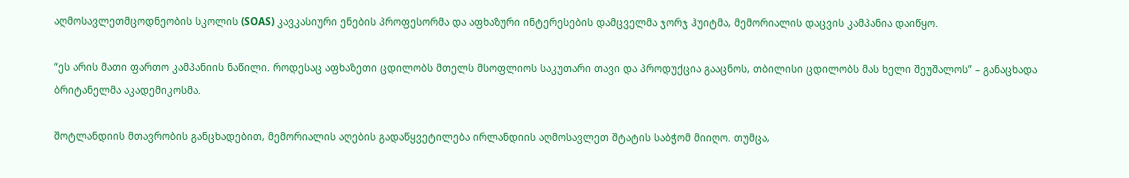აღმოსავლეთმცოდნეობის სკოლის (SOAS) კავკასიური ენების პროფესორმა და აფხაზური ინტერესების დამცველმა ჯორჯ ჰუიტმა, მემორიალის დაცვის კამპანია დაიწყო.

“ეს არის მათი ფართო კამპანიის ნაწილი. როდესაც აფხაზეთი ცდილობს მთელს მსოფლიოს საკუთარი თავი და პროდუქცია გააცნოს, თბილისი ცდილობს მას ხელი შეუშალოს” – განაცხადა ბრიტანელმა აკადემიკოსმა.

შოტლანდიის მთავრობის განცხადებით, მემორიალის აღების გადაწყვეტილება ირლანდიის აღმოსავლეთ შტატის საბჭომ მიიღო. თუმცა,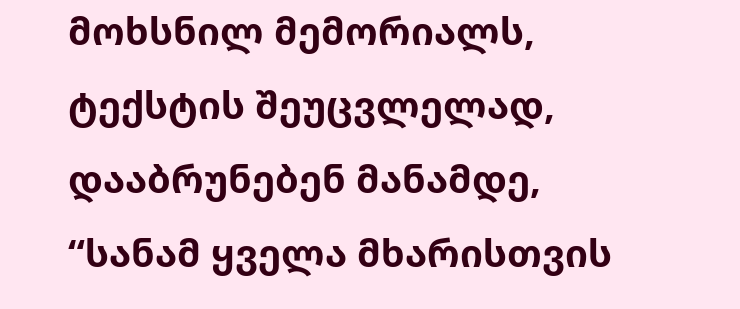მოხსნილ მემორიალს, ტექსტის შეუცვლელად, დააბრუნებენ მანამდე, “სანამ ყველა მხარისთვის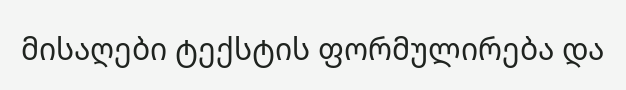მისაღები ტექსტის ფორმულირება და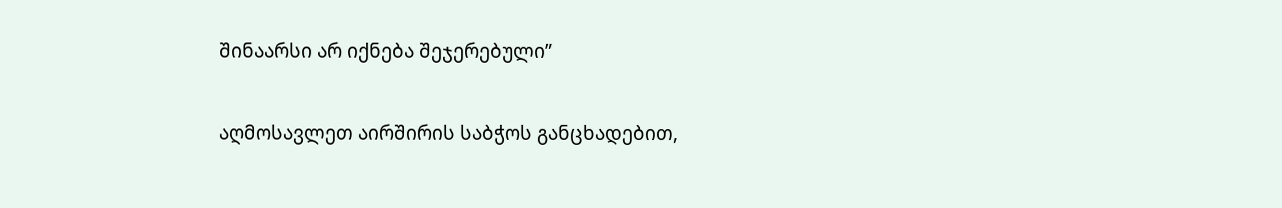შინაარსი არ იქნება შეჯერებული”

აღმოსავლეთ აირშირის საბჭოს განცხადებით,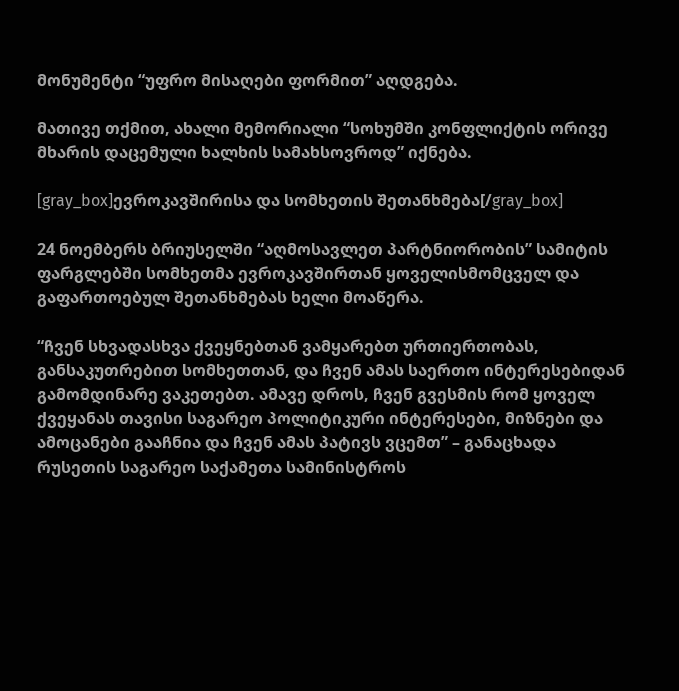მონუმენტი “უფრო მისაღები ფორმით” აღდგება.

მათივე თქმით, ახალი მემორიალი “სოხუმში კონფლიქტის ორივე მხარის დაცემული ხალხის სამახსოვროდ” იქნება.

[gray_box]ევროკავშირისა და სომხეთის შეთანხმება[/gray_box]

24 ნოემბერს ბრიუსელში “აღმოსავლეთ პარტნიორობის” სამიტის ფარგლებში სომხეთმა ევროკავშირთან ყოველისმომცველ და გაფართოებულ შეთანხმებას ხელი მოაწერა.

“ჩვენ სხვადასხვა ქვეყნებთან ვამყარებთ ურთიერთობას, განსაკუთრებით სომხეთთან, და ჩვენ ამას საერთო ინტერესებიდან გამომდინარე ვაკეთებთ. ამავე დროს, ჩვენ გვესმის რომ ყოველ ქვეყანას თავისი საგარეო პოლიტიკური ინტერესები, მიზნები და ამოცანები გააჩნია და ჩვენ ამას პატივს ვცემთ” – განაცხადა რუსეთის საგარეო საქამეთა სამინისტროს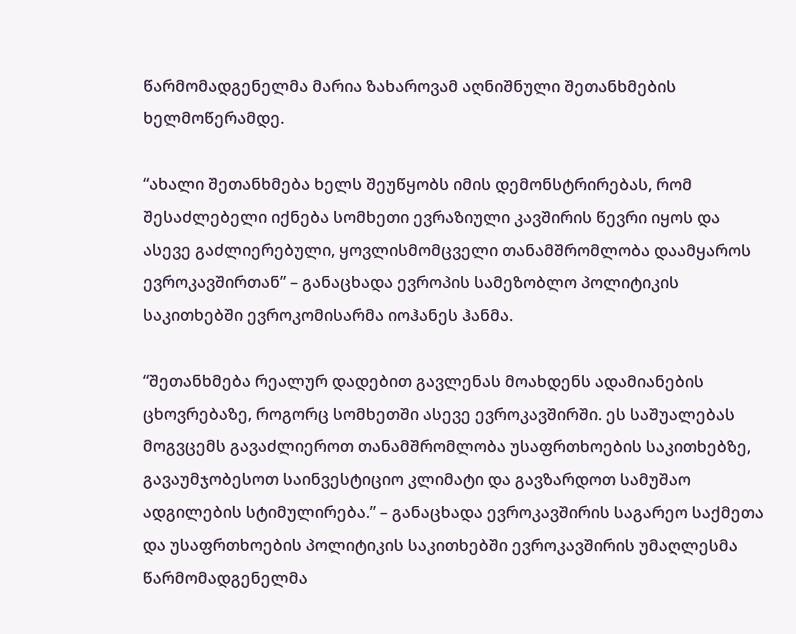წარმომადგენელმა მარია ზახაროვამ აღნიშნული შეთანხმების ხელმოწერამდე.

“ახალი შეთანხმება ხელს შეუწყობს იმის დემონსტრირებას, რომ შესაძლებელი იქნება სომხეთი ევრაზიული კავშირის წევრი იყოს და ასევე გაძლიერებული, ყოვლისმომცველი თანამშრომლობა დაამყაროს ევროკავშირთან” – განაცხადა ევროპის სამეზობლო პოლიტიკის საკითხებში ევროკომისარმა იოჰანეს ჰანმა.

“შეთანხმება რეალურ დადებით გავლენას მოახდენს ადამიანების ცხოვრებაზე, როგორც სომხეთში ასევე ევროკავშირში. ეს საშუალებას მოგვცემს გავაძლიეროთ თანამშრომლობა უსაფრთხოების საკითხებზე, გავაუმჯობესოთ საინვესტიციო კლიმატი და გავზარდოთ სამუშაო ადგილების სტიმულირება.” – განაცხადა ევროკავშირის საგარეო საქმეთა და უსაფრთხოების პოლიტიკის საკითხებში ევროკავშირის უმაღლესმა წარმომადგენელმა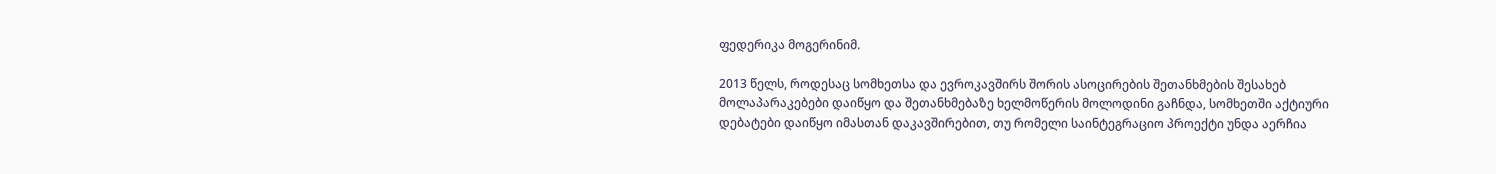ფედერიკა მოგერინიმ.

2013 წელს, როდესაც სომხეთსა და ევროკავშირს შორის ასოცირების შეთანხმების შესახებ მოლაპარაკებები დაიწყო და შეთანხმებაზე ხელმოწერის მოლოდინი გაჩნდა, სომხეთში აქტიური დებატები დაიწყო იმასთან დაკავშირებით, თუ რომელი საინტეგრაციო პროექტი უნდა აერჩია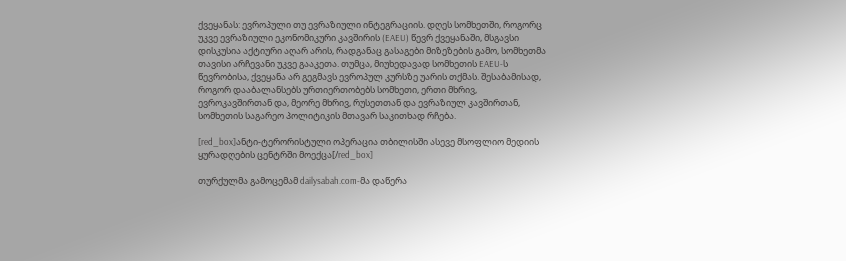ქვეყანას: ევროპული თუ ევრაზიული ინტეგრაციის. დღეს სომხეთში, როგორც უკვე ევრაზიული ეკონომიკური კავშირის (EAEU) წევრ ქვეყანაში, მსგავსი დისკუსია აქტიური აღარ არის, რადგანაც გასაგები მიზეზების გამო, სომხეთმა თავისი არჩევანი უკვე გააკეთა. თუმცა, მიუხედავად სომხეთის EAEU-ს წევრობისა, ქვეყანა არ გეგმავს ევროპულ კურსზე უარის თქმას. შესაბამისად, როგორ დააბალანსებს ურთიერთობებს სომხეთი, ერთი მხრივ, ევროკავშირთან და, მეორე მხრივ, რუსეთთან და ევრაზიულ კავშირთან, სომხეთის საგარეო პოლიტიკის მთავარ საკითხად რჩება.

[red_box]ანტი-ტერორისტული ოპერაცია თბილისში ასევე მსოფლიო მედიის ყურადღების ცენტრში მოექცა[/red_box]

თურქულმა გამოცემამ dailysabah.com-მა დაწერა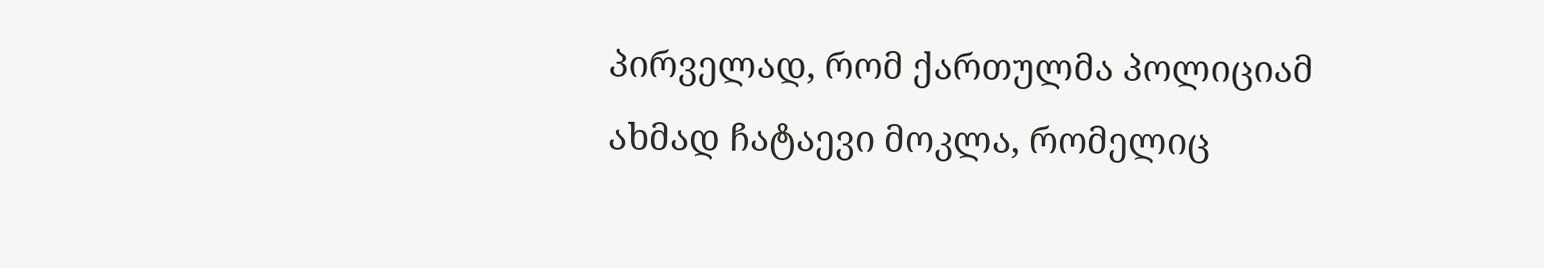პირველად, რომ ქართულმა პოლიციამ ახმად ჩატაევი მოკლა, რომელიც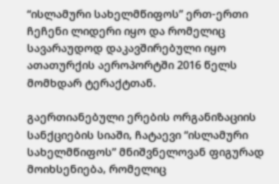“ისლამური სახელმწიფოს” ერთ-ერთი ჩეჩენი ლიდერი იყო და რომელიც სავარაუდოდ დაკავშირებული იყო ათათურქის აეროპორტში 2016 წელს მომხდარ ტერაქტთან.

გაერთიანებული ერების ორგანიზაციის სანქციების სიაში, ჩატაევი “ისლამური სახელმწიფოს” მნიშვნელოვან ფიგურად მოიხსენიება, რომელიც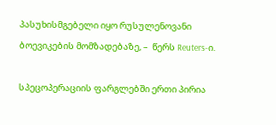პასუხისმგებელი იყო რუსულენოვანი ბოევიკების მომზადებაზე, –  წერს Reuters-ი.

სპეცოპერაციის ფარგლებში ერთი პირია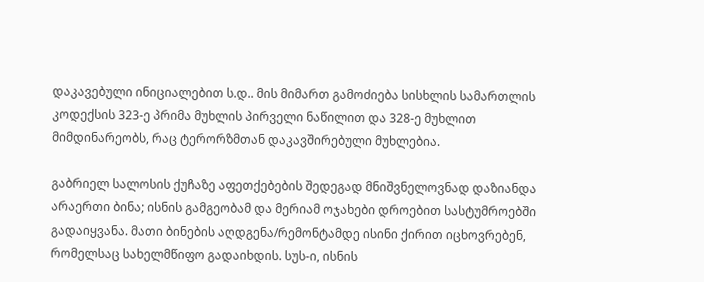დაკავებული ინიციალებით ს.დ.. მის მიმართ გამოძიება სისხლის სამართლის კოდექსის 323-ე პრიმა მუხლის პირველი ნაწილით და 328-ე მუხლით მიმდინარეობს, რაც ტერორზმთან დაკავშირებული მუხლებია.

გაბრიელ სალოსის ქუჩაზე აფეთქებების შედეგად მნიშვნელოვნად დაზიანდა არაერთი ბინა; ისნის გამგეობამ და მერიამ ოჯახები დროებით სასტუმროებში გადაიყვანა. მათი ბინების აღდგენა/რემონტამდე ისინი ქირით იცხოვრებენ, რომელსაც სახელმწიფო გადაიხდის. სუს-ი, ისნის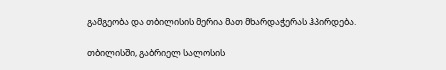გამგეობა და თბილისის მერია მათ მხარდაჭერას ჰპირდება.

თბილისში, გაბრიელ სალოსის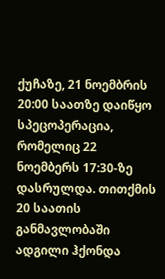ქუჩაზე, 21 ნოემბრის 20:00 საათზე დაიწყო სპეცოპერაცია, რომელიც 22 ნოემბერს 17:30-ზე დასრულდა. თითქმის 20 საათის განმავლობაში ადგილი ჰქონდა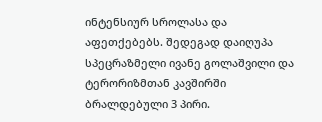ინტენსიურ სროლასა და აფეთქებებს. შედეგად დაიღუპა სპეცრაზმელი ივანე გოლაშვილი და ტერორიზმთან კავშირში ბრალდებული 3 პირი.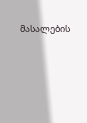მასალების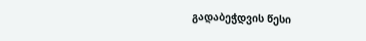გადაბეჭდვის წესი